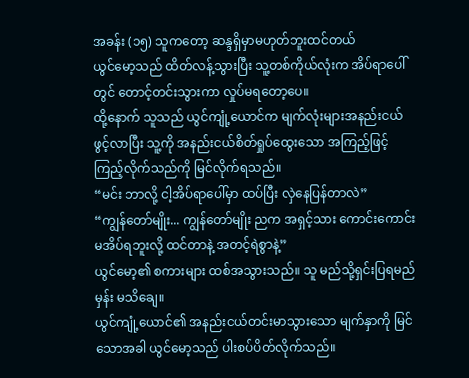အခန်း (၁၅) သူကတော့ ဆန္ဒရှိမှာမဟုတ်ဘူးထင်တယ်
ယွင်မော့သည် ထိတ်လန့်သွားပြီး သူ့တစ်ကိုယ်လုံးက အိပ်ရာပေါ်တွင် တောင့်တင်းသွားကာ လှုပ်မရတော့ပေ။
ထို့နောက် သူသည် ယွင်ကျုံ့ယောင်က မျက်လုံးများအနည်းငယ် ဖွင့်လာပြီး သူ့ကို အနည်းငယ်စိတ်ရှုပ်ထွေးသော အကြည့်ဖြင့် ကြည့်လိုက်သည်ကို မြင်လိုက်ရသည်။
“မင်း ဘာလို့ ငါ့အိပ်ရာပေါ်မှာ ထပ်ပြီး လှဲနေပြန်တာလဲ”
“ကျွန်တော်မျိုး... ကျွန်တော်မျိုး ညက အရှင့်သား ကောင်းကောင်း မအိပ်ရဘူးလို့ ထင်တာနဲ့ အတင့်ရဲစွာနဲ့”
ယွင်မော့၏ စကားများ ထစ်အသွားသည်။ သူ မည်သို့ရှင်းပြရမည်မှန်း မသိချေ။
ယွင်ကျုံ့ယောင်၏ အနည်းငယ်တင်းမာသွားသော မျက်နှာကို မြင်သောအခါ ယွင်မော့သည် ပါးစပ်ပိတ်လိုက်သည်။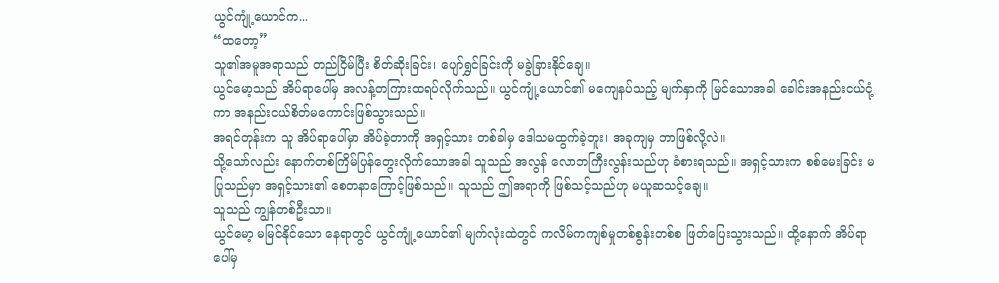ယွင်ကျုံ့ယောင်က...
“ထတော့”
သူ၏အမူအရာသည် တည်ငြိမ်ပြီး စိတ်ဆိုးခြင်း၊ ပျော်ရွှင်ခြင်းကို မခွဲခြားနိုင်ချေ။
ယွင်မော့သည် အိပ်ရာပေါ်မှ အလန့်တကြားထရပ်လိုက်သည်။ ယွင်ကျုံ့ယောင်၏ မကျေနပ်သည့် မျက်နှာကို မြင်သောအခါ ခေါင်းအနည်းငယ်ငုံ့ကာ အနည်းငယ်စိတ်မကောင်းဖြစ်သွားသည်။
အရင်တုန်းက သူ အိပ်ရာပေါ်မှာ အိပ်ခဲ့တာကို အရှင့်သား တစ်ခါမှ ဒေါသမထွက်ခဲ့ဘူး၊ အခုကျမှ ဘာဖြစ်လို့လဲ။
သို့သော်လည်း နောက်တစ်ကြိမ်ပြန်တွေးလိုက်သောအခါ သူသည် အလွန် လောဘကြီးလွန်းသည်ဟု ခံစားရသည်။ အရှင့်သားက စစ်မေးခြင်း မပြုသည်မှာ အရှင့်သား၏ စေတနာကြောင့်ဖြစ်သည်။ သူသည် ဤအရာကို ဖြစ်သင့်သည်ဟု မယူဆသင့်ချေ။
သူသည် ကျွန်တစ်ဦးသာ။
ယွင်မော့ မမြင်နိုင်သော နေရာတွင် ယွင်ကျုံ့ယောင်၏ မျက်လုံးထဲတွင် ကလိမ်ကကျစ်မှုတစ်စွန်းတစ်စ ဖြတ်ပြေးသွားသည်။ ထို့နောက် အိပ်ရာပေါ်မှ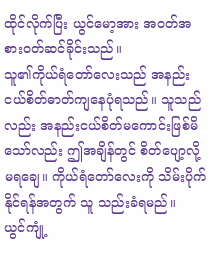ထိုင်လိုက်ပြီး ယွင်မော့အား အဝတ်အစားဝတ်ဆင်ခိုင်းသည်။
သူ၏ကိုယ်ရံတော်လေးသည် အနည်းငယ်စိတ်ဓာတ်ကျနေပုံရသည်။ သူသည်လည်း အနည်းငယ်စိတ်မကောင်းဖြစ်မိသော်လည်း ဤအချိန်တွင် စိတ်ပျော့လို့ မရချေ။ ကိုယ်ရံတော်လေးကို သိမ်းပိုက်နိုင်ရန်အတွက် သူ သည်းခံရမည်။
ယွင်ကျုံ့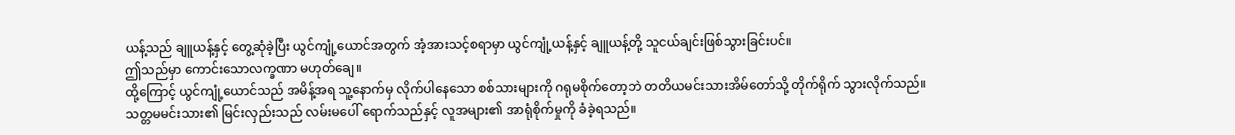ယန့်သည် ချူယန့်နှင့် တွေ့ဆုံခဲ့ပြီး ယွင်ကျုံ့ယောင်အတွက် အံ့အားသင့်စရာမှာ ယွင်ကျုံ့ယန့်နှင့် ချူယန့်တို့ သူငယ်ချင်းဖြစ်သွားခြင်းပင်။
ဤသည်မှာ ကောင်းသောလက္ခဏာ မဟုတ်ချေ။
ထို့ကြောင့် ယွင်ကျုံ့ယောင်သည် အမိန့်အရ သူ့နောက်မှ လိုက်ပါနေသော စစ်သားများကို ဂရုမစိုက်တော့ဘဲ တတိယမင်းသားအိမ်တော်သို့ တိုက်ရိုက် သွားလိုက်သည်။
သတ္တမမင်းသား၏ မြင်းလှည်းသည် လမ်းမပေါ် ရောက်သည်နှင့် လူအများ၏ အာရုံစိုက်မှုကို ခံခဲ့ရသည်။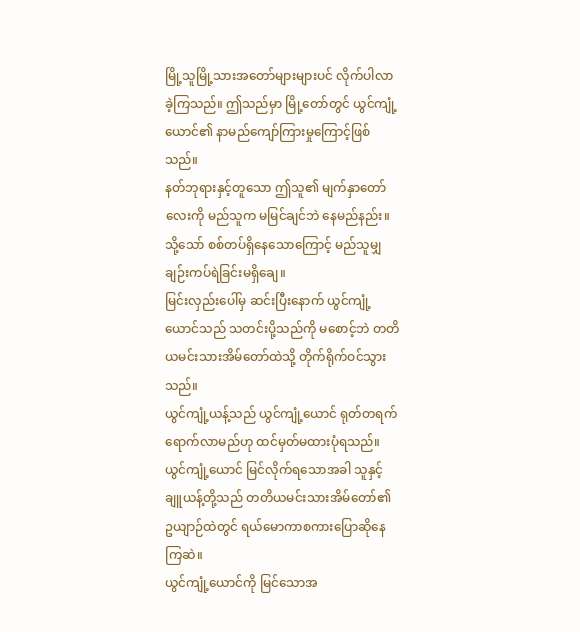မြို့သူမြို့သားအတော်များများပင် လိုက်ပါလာခဲ့ကြသည်။ ဤသည်မှာ မြို့တော်တွင် ယွင်ကျုံ့ယောင်၏ နာမည်ကျော်ကြားမှုကြောင့်ဖြစ်သည်။
နတ်ဘုရားနှင့်တူသော ဤသူ၏ မျက်နှာတော်လေးကို မည်သူက မမြင်ချင်ဘဲ နေမည်နည်း။
သို့သော် စစ်တပ်ရှိနေသောကြောင့် မည်သူမျှ ချဉ်းကပ်ရဲခြင်းမရှိချေ။
မြင်းလှည်းပေါ်မှ ဆင်းပြီးနောက် ယွင်ကျုံ့ယောင်သည် သတင်းပို့သည်ကို မစောင့်ဘဲ တတိယမင်းသားအိမ်တော်ထဲသို့ တိုက်ရိုက်ဝင်သွားသည်။
ယွင်ကျုံ့ယန့်သည် ယွင်ကျုံ့ယောင် ရုတ်တရက်ရောက်လာမည်ဟု ထင်မှတ်မထားပုံရသည်။
ယွင်ကျုံ့ယောင် မြင်လိုက်ရသောအခါ သူနှင့် ချူယန့်တို့သည် တတိယမင်းသားအိမ်တော်၏ ဥယျာဉ်ထဲတွင် ရယ်မောကာစကားပြောဆိုနေကြဆဲ။
ယွင်ကျုံ့ယောင်ကို မြင်သောအ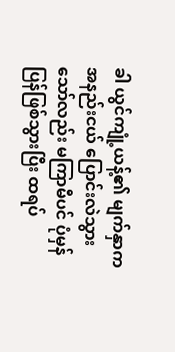ခါ ယွင်ကျုံ့ယန့်၏ မျက်နှာက အနည်းငယ် ပြောင်းလဲသွားသော်လည်း မကြာမီပင် ပုံမှန်ပြန်ဖြစ်သွားပြီး ထရပ်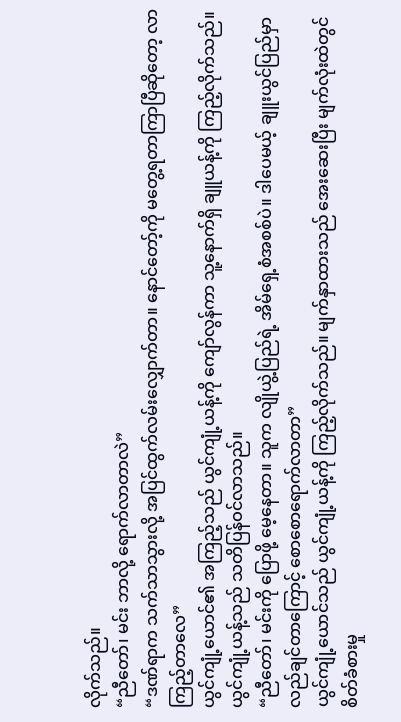လိုက်သည်။
“ညီတော်၊ မင်း ဘာလို့ ရောက်လာတာလဲ”
“ဒဏ်ရာက သက်သာသွားလို့ အပြင်ထွက်လမ်းလျှောက်တာ။ နောင်တော့်ကို မတွေ့ရတာကြာပြီဆိုတော့ လာကြည့်တာလေ”
ယွင်ကျုံ့ယောင်၏ အကြည့်သည် ယွင်ကျုံ့ယန့်ကို ကျော်လွန်ကာ သူ့နောက်ရှိ ချူယန့်ကို ကြည့်လိုက်သည်။
ယွင်ကျုံ့ယန့်သည် သတိပြန်ဝင်လာသည်။
“ညီတော်၊ မင်းကို ပြောဖို့ မေ့နေတာ။ သူက လျိုယွဲ့ပြည်ရဲ့ အိမ်ရှေ့စံအစစ်ပဲ။ ဒါပေမယ့် ချူးယွင်ပြည်မှာ လည်ချင်တာကြောင့် စောစောရောက်လာတာ”
ယွင်ကျုံ့ယောင်သည် ယွင်ကျုံ့ယန့်ကို ကြည့်လိုက်သည်။ မျက်နှာထားသည် အေးဆေးပြီး မျက်လုံးထဲတွင် စိတ်ခံစားမှု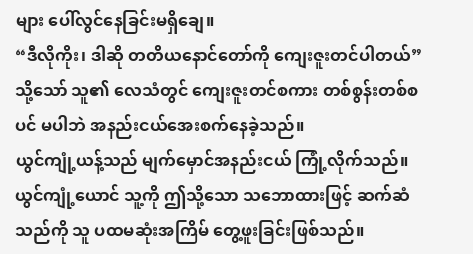များ ပေါ်လွင်နေခြင်းမရှိချေ။
“ဒီလိုကိုး၊ ဒါဆို တတိယနောင်တော်ကို ကျေးဇူးတင်ပါတယ်”
သို့သော် သူ၏ လေသံတွင် ကျေးဇူးတင်စကား တစ်စွန်းတစ်စပင် မပါဘဲ အနည်းငယ်အေးစက်နေခဲ့သည်။
ယွင်ကျုံ့ယန့်သည် မျက်မှောင်အနည်းငယ် ကြုံ့လိုက်သည်။ ယွင်ကျုံ့ယောင် သူ့ကို ဤသို့သော သဘောထားဖြင့် ဆက်ဆံသည်ကို သူ ပထမဆုံးအကြိမ် တွေ့ဖူးခြင်းဖြစ်သည်။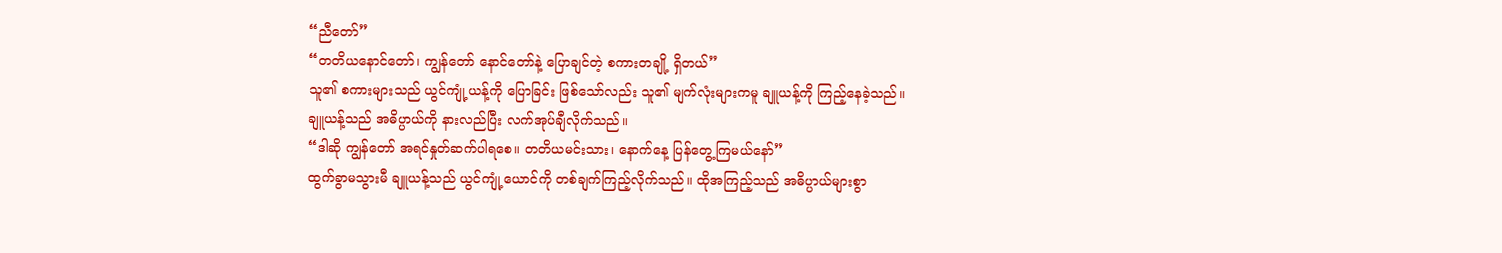“ညီတော်”
“တတိယနောင်တော်၊ ကျွန်တော် နောင်တော်နဲ့ ပြောချင်တဲ့ စကားတချို့ ရှိတယ်”
သူ၏ စကားများသည် ယွင်ကျုံ့ယန့်ကို ပြောခြင်း ဖြစ်သော်လည်း သူ၏ မျက်လုံးများကမူ ချူယန့်ကို ကြည့်နေခဲ့သည်။
ချူယန့်သည် အဓိပ္ပာယ်ကို နားလည်ပြီး လက်အုပ်ချီလိုက်သည်။
“ဒါဆို ကျွန်တော် အရင်နှုတ်ဆက်ပါရစေ။ တတိယမင်းသား၊ နောက်နေ့ ပြန်တွေ့ကြမယ်နော်”
ထွက်ခွာမသွားမီ ချူယန့်သည် ယွင်ကျုံ့ယောင်ကို တစ်ချက်ကြည့်လိုက်သည်။ ထိုအကြည့်သည် အဓိပ္ပာယ်များစွာ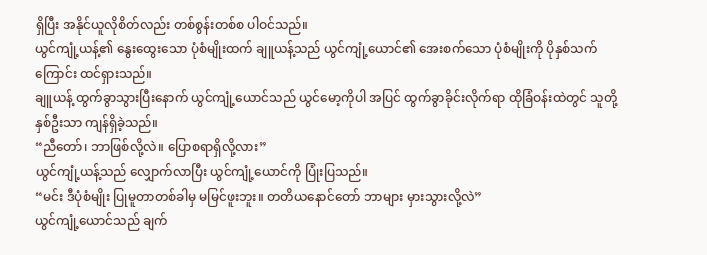ရှိပြီး အနိုင်ယူလိုစိတ်လည်း တစ်စွန်းတစ်စ ပါဝင်သည်။
ယွင်ကျုံ့ယန့်၏ နွေးထွေးသော ပုံစံမျိုးထက် ချူယန့်သည် ယွင်ကျုံ့ယောင်၏ အေးစက်သော ပုံစံမျိုးကို ပိုနှစ်သက်ကြောင်း ထင်ရှားသည်။
ချူယန့် ထွက်ခွာသွားပြီးနောက် ယွင်ကျုံ့ယောင်သည် ယွင်မော့ကိုပါ အပြင် ထွက်ခွာခိုင်းလိုက်ရာ ထိုခြံဝန်းထဲတွင် သူတို့နှစ်ဦးသာ ကျန်ရှိခဲ့သည်။
“ညီတော်၊ ဘာဖြစ်လို့လဲ။ ပြောစရာရှိလို့လား”
ယွင်ကျုံ့ယန့်သည် လျှောက်လာပြီး ယွင်ကျုံ့ယောင်ကို ပြုံးပြသည်။
“မင်း ဒီပုံစံမျိုး ပြုမူတာတစ်ခါမှ မမြင်ဖူးဘူး။ တတိယနောင်တော် ဘာများ မှားသွားလို့လဲ”
ယွင်ကျုံ့ယောင်သည် ချက်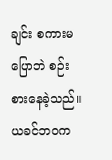ချင်း စကားမပြောဘဲ စဉ်းစားနေခဲ့သည်။
ယခင်ဘဝက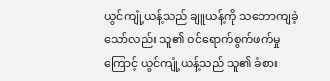ယွင်ကျုံ့ယန့်သည် ချူယန့်ကို သဘောကျခဲ့သော်လည်း သူ၏ ဝင်ရောက်စွက်ဖက်မှုကြောင့် ယွင်ကျုံ့ယန့်သည် သူ၏ ခံစား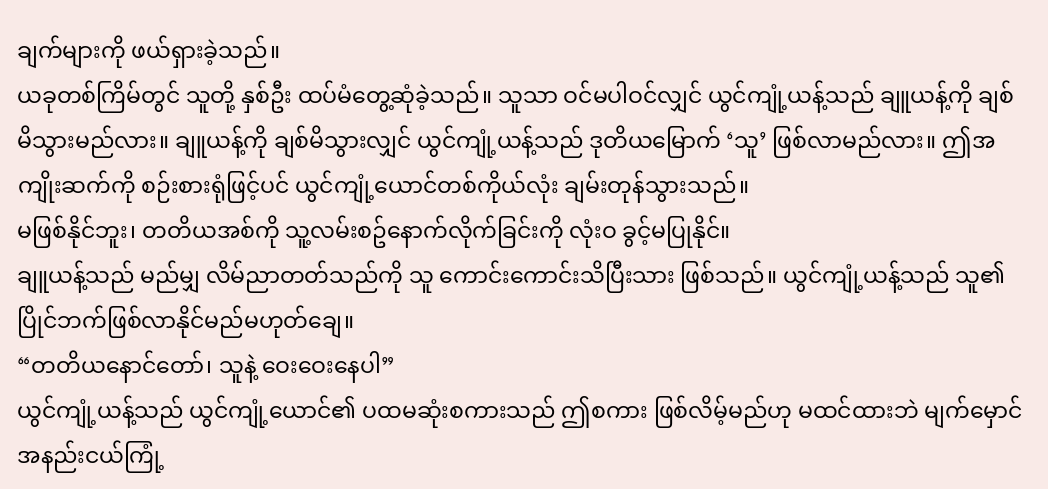ချက်များကို ဖယ်ရှားခဲ့သည်။
ယခုတစ်ကြိမ်တွင် သူတို့ နှစ်ဦး ထပ်မံတွေ့ဆုံခဲ့သည်။ သူသာ ဝင်မပါဝင်လျှင် ယွင်ကျုံ့ယန့်သည် ချူယန့်ကို ချစ်မိသွားမည်လား။ ချူယန့်ကို ချစ်မိသွားလျှင် ယွင်ကျုံ့ယန့်သည် ဒုတိယမြောက် ‘သူ’ ဖြစ်လာမည်လား။ ဤအကျိုးဆက်ကို စဉ်းစားရုံဖြင့်ပင် ယွင်ကျုံ့ယောင်တစ်ကိုယ်လုံး ချမ်းတုန်သွားသည်။
မဖြစ်နိုင်ဘူး၊ တတိယအစ်ကို သူ့လမ်းစဥ်နောက်လိုက်ခြင်းကို လုံးဝ ခွင့်မပြုနိုင်။
ချူယန့်သည် မည်မျှ လိမ်ညာတတ်သည်ကို သူ ကောင်းကောင်းသိပြီးသား ဖြစ်သည်။ ယွင်ကျုံ့ယန့်သည် သူ၏ ပြိုင်ဘက်ဖြစ်လာနိုင်မည်မဟုတ်ချေ။
“တတိယနောင်တော်၊ သူနဲ့ ဝေးဝေးနေပါ”
ယွင်ကျုံ့ယန့်သည် ယွင်ကျုံ့ယောင်၏ ပထမဆုံးစကားသည် ဤစကား ဖြစ်လိမ့်မည်ဟု မထင်ထားဘဲ မျက်မှောင်အနည်းငယ်ကြုံ့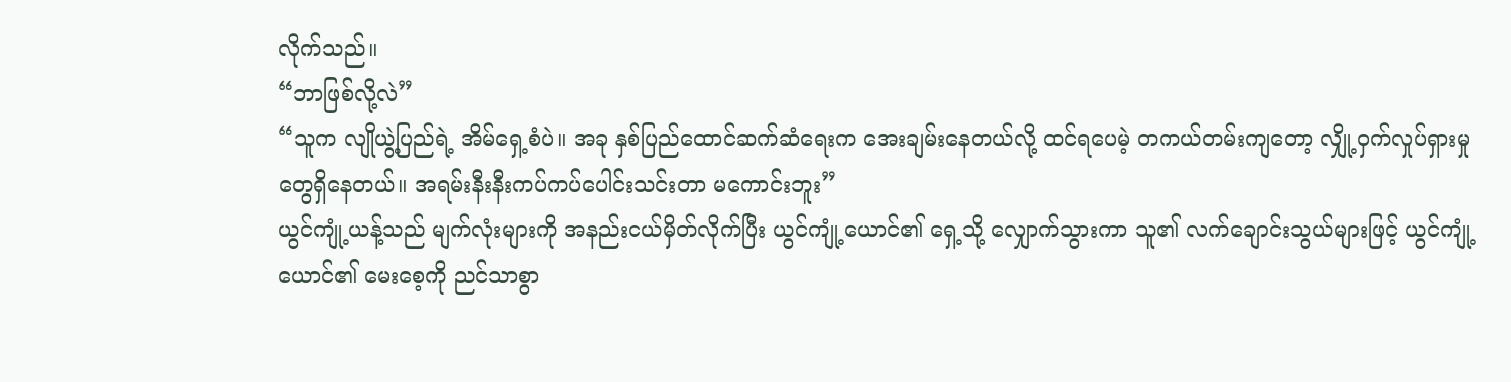လိုက်သည်။
“ဘာဖြစ်လို့လဲ”
“သူက လျိုယွဲ့ပြည်ရဲ့ အိမ်ရှေ့စံပဲ။ အခု နှစ်ပြည်ထောင်ဆက်ဆံရေးက အေးချမ်းနေတယ်လို့ ထင်ရပေမဲ့ တကယ်တမ်းကျတော့ လျှို့ဝှက်လှုပ်ရှားမှုတွေရှိနေတယ်။ အရမ်းနီးနီးကပ်ကပ်ပေါင်းသင်းတာ မကောင်းဘူး”
ယွင်ကျုံ့ယန့်သည် မျက်လုံးများကို အနည်းငယ်မှိတ်လိုက်ပြီး ယွင်ကျုံ့ယောင်၏ ရှေ့သို့ လျှောက်သွားကာ သူ၏ လက်ချောင်းသွယ်များဖြင့် ယွင်ကျုံ့ယောင်၏ မေးစေ့ကို ညင်သာစွာ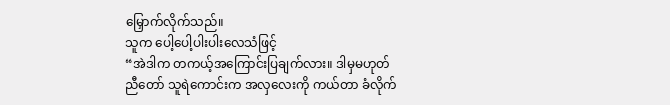မြှောက်လိုက်သည်။
သူက ပေါ့ပေါ့ပါးပါးလေသံဖြင့်
“အဲဒါက တကယ့်အကြောင်းပြချက်လား။ ဒါမှမဟုတ် ညီတော် သူရဲကောင်းက အလှလေးကို ကယ်တာ ခံလိုက်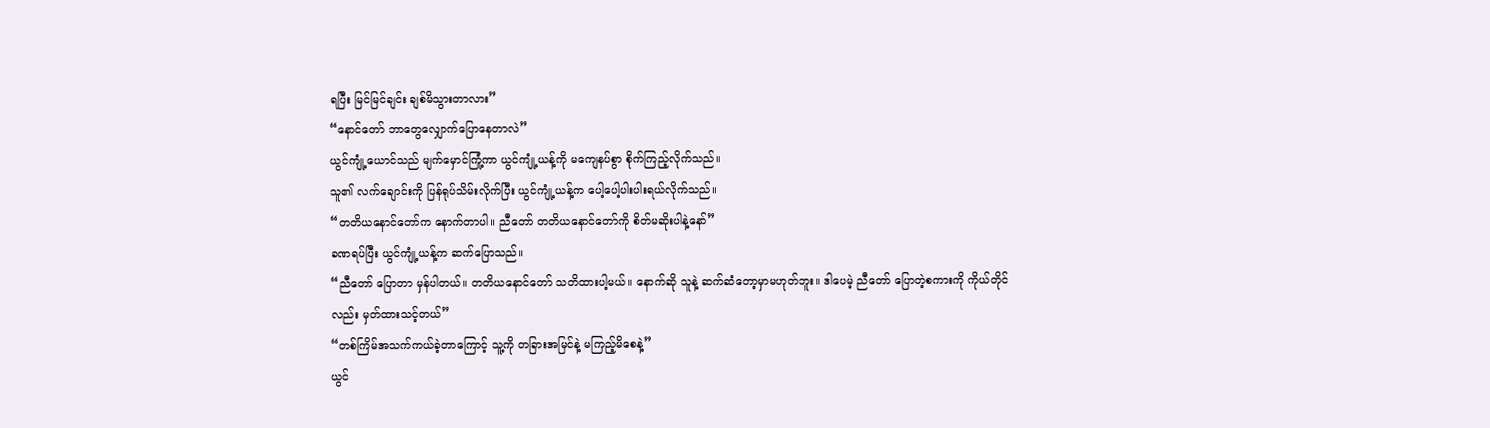ရပြီး မြင်မြင်ချင်း ချစ်မိသွားတာလား”
“နောင်တော် ဘာတွေလျှောက်ပြောနေတာလဲ”
ယွင်ကျုံ့ယောင်သည် မျက်မှောင်ကြုံ့ကာ ယွင်ကျုံ့ယန့်ကို မကျေနပ်စွာ စိုက်ကြည့်လိုက်သည်။
သူ၏ လက်ချောင်းကို ပြန်ရုပ်သိမ်းလိုက်ပြီး ယွင်ကျုံ့ယန့်က ပေါ့ပေါ့ပါးပါးရယ်လိုက်သည်။
“တတိယနောင်တော်က နောက်တာပါ။ ညီတော် တတိယနောင်တော်ကို စိတ်မဆိုးပါနဲ့နော်”
ခဏရပ်ပြီး ယွင်ကျုံ့ယန့်က ဆက်ပြောသည်။
“ညီတော် ပြောတာ မှန်ပါတယ်။ တတိယနောင်တော် သတိထားပါ့မယ်။ နောက်ဆို သူနဲ့ ဆက်ဆံတော့မှာမဟုတ်ဘူး။ ဒါပေမဲ့ ညီတော် ပြောတဲ့စကားကို ကိုယ်တိုင်လည်း မှတ်ထားသင့်တယ်”
“တစ်ကြိမ်အသက်ကယ်ခဲ့တာကြောင့် သူ့ကို တခြားအမြင်နဲ့ မကြည့်မိစေနဲ့”
ယွင်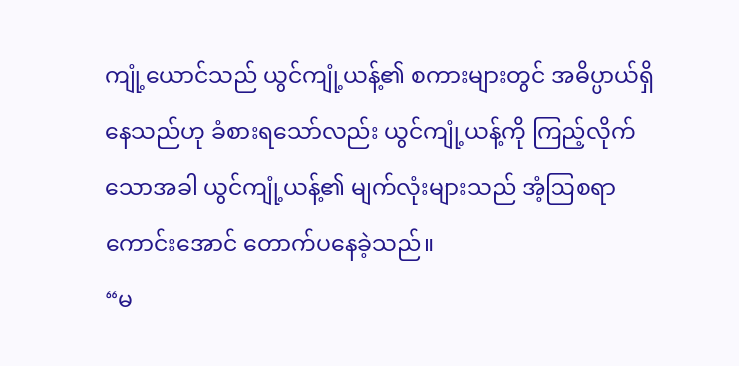ကျုံ့ယောင်သည် ယွင်ကျုံ့ယန့်၏ စကားများတွင် အဓိပ္ပာယ်ရှိနေသည်ဟု ခံစားရသော်လည်း ယွင်ကျုံ့ယန့်ကို ကြည့်လိုက်သောအခါ ယွင်ကျုံ့ယန့်၏ မျက်လုံးများသည် အံ့ဩစရာကောင်းအောင် တောက်ပနေခဲ့သည်။
“မ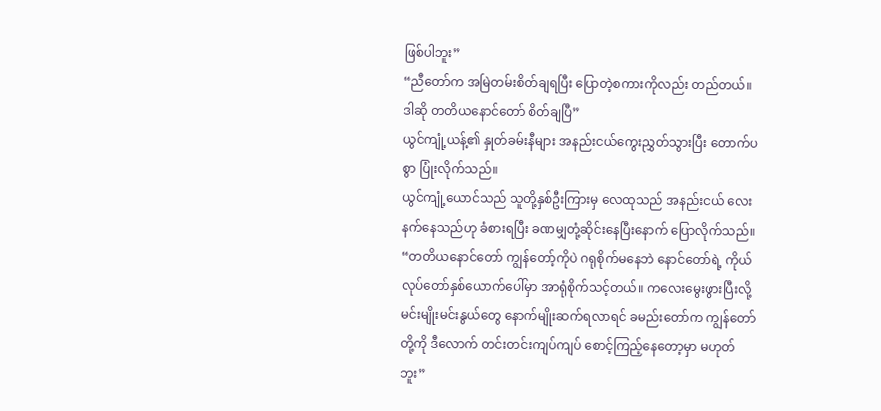ဖြစ်ပါဘူး”
“ညီတော်က အမြဲတမ်းစိတ်ချရပြီး ပြောတဲ့စကားကိုလည်း တည်တယ်။ ဒါဆို တတိယနောင်တော် စိတ်ချပြီ”
ယွင်ကျုံ့ယန့်၏ နှုတ်ခမ်းနီများ အနည်းငယ်ကွေးညွှတ်သွားပြီး တောက်ပစွာ ပြုံးလိုက်သည်။
ယွင်ကျုံ့ယောင်သည် သူတို့နှစ်ဦးကြားမှ လေထုသည် အနည်းငယ် လေးနက်နေသည်ဟု ခံစားရပြီး ခဏမျှတုံ့ဆိုင်းနေပြီးနောက် ပြောလိုက်သည်။
“တတိယနောင်တော် ကျွန်တော့်ကိုပဲ ဂရုစိုက်မနေဘဲ နောင်တော်ရဲ့ ကိုယ်လုပ်တော်နှစ်ယောက်ပေါ်မှာ အာရုံစိုက်သင့်တယ်။ ကလေးမွေးဖွားပြီးလို့ မင်းမျိုးမင်းနွယ်တွေ နောက်မျိုးဆက်ရလာရင် ခမည်းတော်က ကျွန်တော်တို့ကို ဒီလောက် တင်းတင်းကျပ်ကျပ် စောင့်ကြည့်နေတော့မှာ မဟုတ်ဘူး”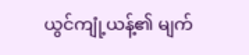ယွင်ကျုံ့ယန့်၏ မျက်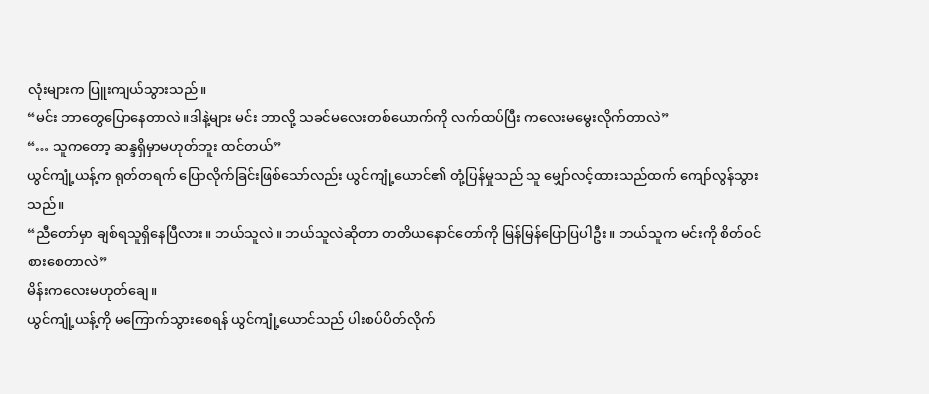လုံးများက ပြူးကျယ်သွားသည်။
“မင်း ဘာတွေပြောနေတာလဲ။ဒါနဲ့များ မင်း ဘာလို့ သခင်မလေးတစ်ယောက်ကို လက်ထပ်ပြီး ကလေးမမွေးလိုက်တာလဲ”
“… သူကတော့ ဆန္ဒရှိမှာမဟုတ်ဘူး ထင်တယ်”
ယွင်ကျုံ့ယန့်က ရုတ်တရက် ပြောလိုက်ခြင်းဖြစ်သော်လည်း ယွင်ကျုံ့ယောင်၏ တုံ့ပြန်မှုသည် သူ မျှော်လင့်ထားသည်ထက် ကျော်လွန်သွားသည်။
“ညီတော်မှာ ချစ်ရသူရှိနေပြီလား။ ဘယ်သူလဲ။ ဘယ်သူလဲဆိုတာ တတိယနောင်တော်ကို မြန်မြန်ပြောပြပါဦး။ ဘယ်သူက မင်းကို စိတ်ဝင်စားစေတာလဲ”
မိန်းကလေးမဟုတ်ချေ။
ယွင်ကျုံ့ယန့်ကို မကြောက်သွားစေရန် ယွင်ကျုံ့ယောင်သည် ပါးစပ်ပိတ်လိုက်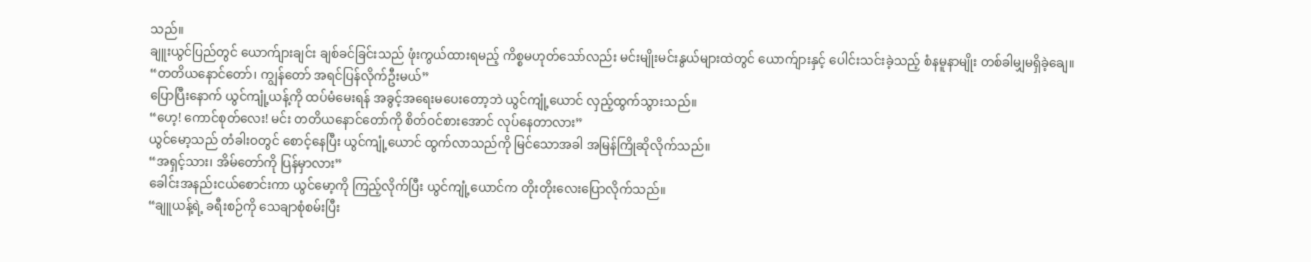သည်။
ချူးယွင်ပြည်တွင် ယောက်ျားချင်း ချစ်ခင်ခြင်းသည် ဖုံးကွယ်ထားရမည့် ကိစ္စမဟုတ်သော်လည်း မင်းမျိုးမင်းနွယ်များထဲတွင် ယောက်ျားနှင့် ပေါင်းသင်းခဲ့သည့် စံနမူနာမျိုး တစ်ခါမျှမရှိခဲ့ချေ။
“တတိယနောင်တော်၊ ကျွန်တော် အရင်ပြန်လိုက်ဦးမယ်”
ပြောပြီးနောက် ယွင်ကျုံ့ယန့်ကို ထပ်မံမေးရန် အခွင့်အရေးမပေးတော့ဘဲ ယွင်ကျုံ့ယောင် လှည့်ထွက်သွားသည်။
“ဟေ့! ကောင်စုတ်လေး! မင်း တတိယနောင်တော်ကို စိတ်ဝင်စားအောင် လုပ်နေတာလား”
ယွင်မော့သည် တံခါးဝတွင် စောင့်နေပြီး ယွင်ကျုံ့ယောင် ထွက်လာသည်ကို မြင်သောအခါ အမြန်ကြိုဆိုလိုက်သည်။
“အရှင့်သား၊ အိမ်တော်ကို ပြန်မှာလား”
ခေါင်းအနည်းငယ်စောင်းကာ ယွင်မော့ကို ကြည့်လိုက်ပြီး ယွင်ကျုံ့ယောင်က တိုးတိုးလေးပြောလိုက်သည်။
“ချူယန့်ရဲ့ ခရီးစဉ်ကို သေချာစုံစမ်းပြီး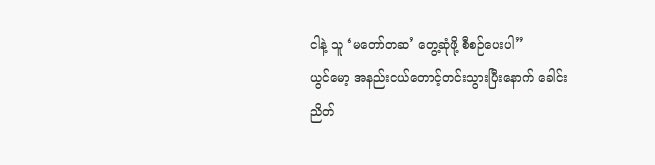ငါနဲ့ သူ ‘မတော်တဆ’ တွေ့ဆုံဖို့ စီစဉ်ပေးပါ”
ယွင်မော့ အနည်းငယ်တောင့်တင်းသွားပြီးနောက် ခေါင်းညိတ်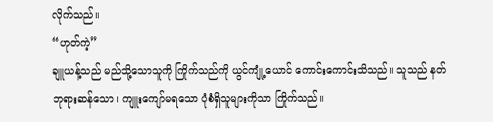လိုက်သည်။
“ဟုတ်ကဲ့”
ချူယန့်သည် မည်သို့သောသူကို ကြိုက်သည်ကို ယွင်ကျုံ့ယောင် ကောင်းကောင်းသိသည်။ သူသည် နတ်ဘုရားဆန်သော၊ ကျူးကျော်မရသော ပုံစံရှိသူများကိုသာ ကြိုက်သည်။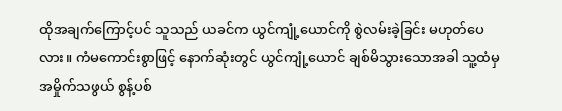ထိုအချက်ကြောင့်ပင် သူသည် ယခင်က ယွင်ကျုံ့ယောင်ကို စွဲလမ်းခဲ့ခြင်း မဟုတ်ပေလား။ ကံမကောင်းစွာဖြင့် နောက်ဆုံးတွင် ယွင်ကျုံ့ယောင် ချစ်မိသွားသောအခါ သူ့ထံမှ အမှိုက်သဖွယ် စွန့်ပစ်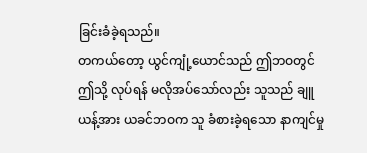ခြင်းခံခဲ့ရသည်။
တကယ်တော့ ယွင်ကျုံ့ယောင်သည် ဤဘဝတွင် ဤသို့ လုပ်ရန် မလိုအပ်သော်လည်း သူသည် ချူယန့်အား ယခင်ဘဝက သူ ခံစားခဲ့ရသော နာကျင်မှု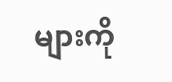များကို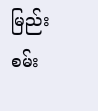မြည်းစမ်း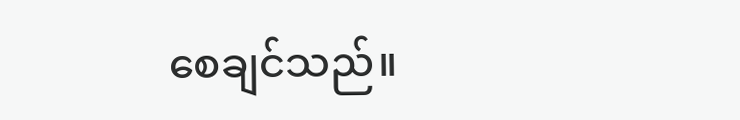စေချင်သည်။